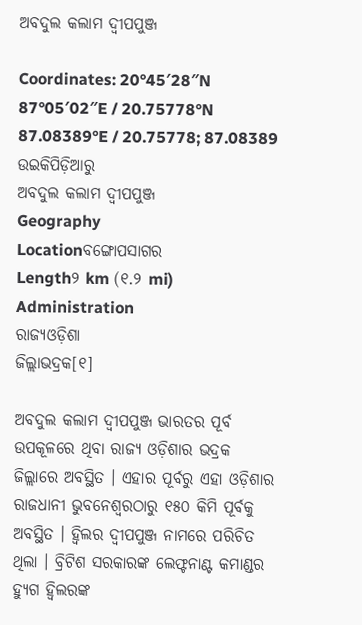ଅବଦୁଲ କଲାମ ଦ୍ୱୀପପୁଞ୍ଜ

Coordinates: 20°45′28″N 87°05′02″E / 20.75778°N 87.08389°E / 20.75778; 87.08389
ଉଇକିପିଡ଼ିଆ‌ରୁ
ଅବଦୁଲ କଲାମ ଦ୍ୱୀପପୁଞ୍ଜ
Geography
Locationବଙ୍ଗୋପସାଗର
Length୨ km (୧.୨ mi)
Administration
ରାଜ୍ୟଓଡ଼ିଶା
ଜିଲ୍ଲାଭଦ୍ରକ[୧]

ଅବଦୁଲ କଲାମ ଦ୍ୱୀପପୁଞ୍ଜ ଭାରତର ପୂର୍ବ ଉପକୂଳରେ ଥିବା ରାଜ୍ୟ ଓଡ଼ିଶାର ଭଦ୍ରକ ଜିଲ୍ଲାରେ ଅବସ୍ଥିତ । ଏହାର ପୂର୍ବରୁ ଏହା ଓଡ଼ିଶାର ରାଜଧାନୀ ଭୁବନେଶ୍ୱରଠାରୁ ୧୫୦ କିମି ପୂର୍ବକୁ ଅବସ୍ଥିତ । ହ୍ୱିଲର ଦ୍ୱୀପପୁଞ୍ଜ ନାମରେ ପରିଚିତ ଥିଲା । ବ୍ରିଟିଶ ସରକାରଙ୍କ ଲେଫ୍ଟନାଣ୍ଟ କମାଣ୍ଡର ହ୍ୟୁଗ ହ୍ୱିଲରଙ୍କ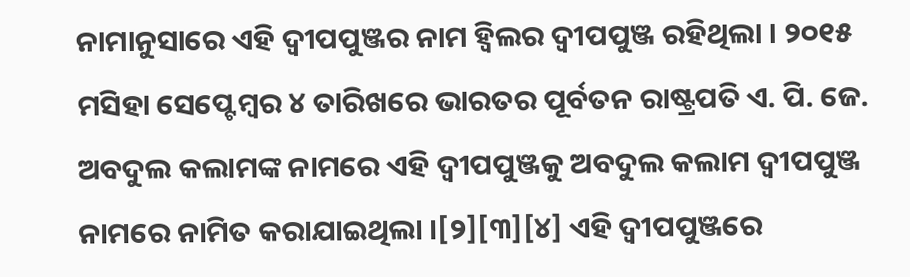ନାମାନୁସାରେ ଏହି ଦ୍ୱୀପପୁଞ୍ଜର ନାମ ହ୍ୱିଲର ଦ୍ୱୀପପୁଞ୍ଜ ରହିଥିଲା । ୨୦୧୫ ମସିହା ସେପ୍ଟେମ୍ବର ୪ ତାରିଖରେ ଭାରତର ପୂର୍ବତନ ରାଷ୍ଟ୍ରପତି ଏ. ପି. ଜେ. ଅବଦୁଲ କଲାମଙ୍କ ନାମରେ ଏହି ଦ୍ୱୀପପୁଞ୍ଜକୁ ଅବଦୁଲ କଲାମ ଦ୍ୱୀପପୁଞ୍ଜ ନାମରେ ନାମିତ କରାଯାଇଥିଲା ।[୨][୩][୪] ଏହି ଦ୍ୱୀପପୁଞ୍ଜରେ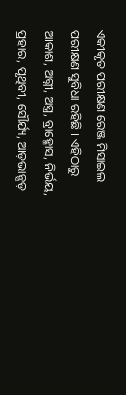ଏକୀକୃତ ପରୀକ୍ଷଣ ରେଞ୍ଜ ମିସାଇଲ ପରୀକ୍ଷଣ ସୁବିଧା ରହିଛି । ଏହିଠାରୁ ଆକାଶ, ଅଗ୍ନୀ, ଅସ୍ତ୍ର, ବ୍ରାହ୍ମୋସ, ନିର୍ଭୟ, ପ୍ରହାର, ପୃଥିବୀ, ସୌର୍ଯ୍ୟ, ଆଡ଼ଭାନ୍ସଡ଼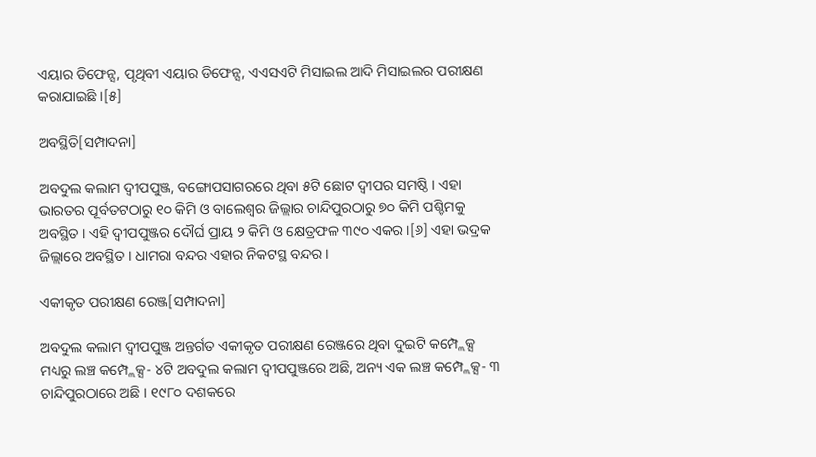ଏୟାର ଡିଫେନ୍ସ, ପୃଥିବୀ ଏୟାର ଡିଫେନ୍ସ, ଏଏସଏଟି ମିସାଇଲ ଆଦି ମିସାଇଲର ପରୀକ୍ଷଣ କରାଯାଇଛି ।[୫]

ଅବସ୍ଥିତି[ସମ୍ପାଦନା]

ଅବଦୁଲ କଲାମ ଦ୍ୱୀପପୁଞ୍ଜ, ବଙ୍ଗୋପସାଗରରେ ଥିବା ୫ଟି ଛୋଟ ଦ୍ୱୀପର ସମଷ୍ଠି । ଏହା ଭାରତର ପୂର୍ବତଟଠାରୁ ୧୦ କିମି ଓ ବାଲେଶ୍ୱର ଜିଲ୍ଲାର ଚାନ୍ଦିପୁରଠାରୁ ୭୦ କିମି ପଶ୍ଚିମକୁ ଅବସ୍ଥିତ । ଏହି ଦ୍ୱୀପପୁଞ୍ଜର ଦୌର୍ଘ ପ୍ରାୟ ୨ କିମି ଓ କ୍ଷେତ୍ରଫଳ ୩୯୦ ଏକର ।[୬] ଏହା ଭଦ୍ରକ ଜିଲ୍ଲାରେ ଅବସ୍ଥିତ । ଧାମରା ବନ୍ଦର ଏହାର ନିକଟସ୍ଥ ବନ୍ଦର ।

ଏକୀକୃତ ପରୀକ୍ଷଣ ରେଞ୍ଜ[ସମ୍ପାଦନା]

ଅବଦୁଲ କଲାମ ଦ୍ୱୀପପୁଞ୍ଜ ଅନ୍ତର୍ଗତ ଏକୀକୃତ ପରୀକ୍ଷଣ ରେଞ୍ଜରେ ଥିବା ଦୁଇଟି କମ୍ପ୍ଲେକ୍ସ ମଧ୍ୟରୁ ଲଞ୍ଚ କମ୍ପ୍ଲେକ୍ସ- ୪ଟି ଅବଦୁଲ କଲାମ ଦ୍ୱୀପପୁଞ୍ଜରେ ଅଛି, ଅନ୍ୟ ଏକ ଲଞ୍ଚ କମ୍ପ୍ଲେକ୍ସ- ୩ ଚାନ୍ଦିପୁରଠାରେ ଅଛି । ୧୯୮୦ ଦଶକରେ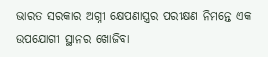ଭାରତ ସରକାର ଅଗ୍ନୀ କ୍ଷେପଣାସ୍ତ୍ରର ପରୀକ୍ଷଣ ନିମନ୍ତେ ଏକ ଉପଯୋଗୀ ସ୍ଥାନର ଖୋଜିବା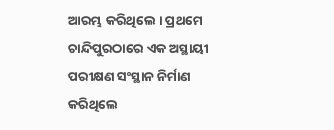ଆରମ୍ଭ କରିଥିଲେ । ପ୍ରଥମେ ଚାନ୍ଦିପୁରଠାରେ ଏକ ଅସ୍ଥାୟୀ ପରୀକ୍ଷଣ ସଂସ୍ଥାନ ନିର୍ମାଣ କରିଥିଲେ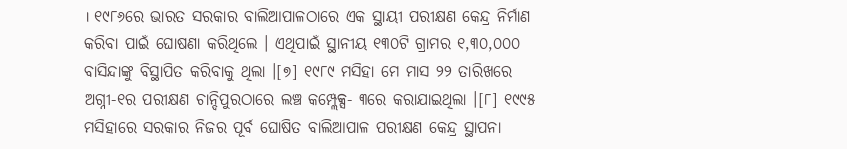। ୧୯୮୬ରେ ଭାରତ ସରକାର ବାଲିଆପାଳଠାରେ ଏକ ସ୍ଥାୟୀ ପରୀକ୍ଷଣ କେନ୍ଦ୍ର ନିର୍ମାଣ କରିବା ପାଇଁ ଘୋଷଣା କରିଥିଲେ । ଏଥିପାଇଁ ସ୍ଥାନୀୟ ୧୩୦ଟି ଗ୍ରାମର ୧,୩୦,୦୦୦ ବାସିନ୍ଦାଙ୍କୁ ବିସ୍ଥାପିତ କରିବାକୁ ଥିଲା ।[୭] ୧୯୮୯ ମସିହା ମେ ମାସ ୨୨ ତାରିଖରେ ଅଗ୍ନୀ-୧ର ପରୀକ୍ଷଣ ଚାନ୍ଦିପୁରଠାରେ ଲଞ୍ଚ କମ୍ପ୍ଲେକ୍ସ- ୩ରେ କରାଯାଇଥିଲା ।[୮] ୧୯୯୫ ମସିହାରେ ସରକାର ନିଜର ପୂର୍ବ ଘୋଷିତ ବାଲିଆପାଳ ପରୀକ୍ଷଣ କେନ୍ଦ୍ର ସ୍ଥାପନା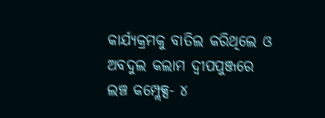କାର୍ଯ୍ୟକ୍ରମକୁ ବାତିଲ କରିଥିଲେ ଓ ଅବଦୁଲ କଲାମ ଦ୍ୱୀପପୁଞ୍ଜରେ ଲଞ୍ଚ କମ୍ପ୍ଲେକ୍ସ- ୪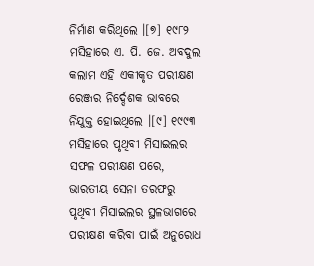ନିର୍ମାଣ କରିଥିଲେ ।[୭] ୧୯୮୨ ମସିହାରେ ଏ. ପି. ଜେ. ଅବଦୁଲ କଲାମ ଏହି ଏକୀକୃତ ପରୀକ୍ଷଣ ରେଞ୍ଜର ନିର୍ଦ୍ଦେଶକ ଭାବରେ ନିଯୁକ୍ତ ହୋଇଥିଲେ ।[୯] ୧୯୯୩ ମସିହାରେ ପୃଥିବୀ ମିସାଇଲର ସଫଳ ପରୀକ୍ଷଣ ପରେ, ଭାରତୀୟ ସେନା ତରଫରୁ ପୃଥିବୀ ମିସାଇଲର ସ୍ଥଳଭାଗରେ ପରୀକ୍ଷଣ କରିବା ପାଇଁ ଅନୁରୋଧ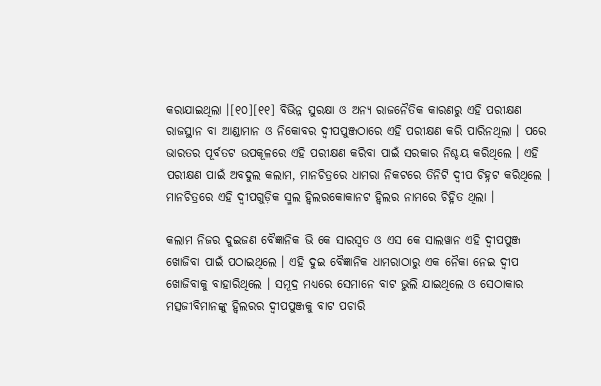କରାଯାଇଥିଲା ।[୧୦][୧୧] ବିଭିନ୍ନ ସୁରକ୍ଷା ଓ ଅନ୍ୟ ରାଜନୈତିକ କାରଣରୁ ଏହି ପରୀକ୍ଷଣ ରାଜସ୍ଥାନ ବା ଆଣ୍ଡାମାନ ଓ ନିକୋବର ଦ୍ୱୀପପୁଞ୍ଜଠାରେ ଏହି ପରୀକ୍ଷଣ କରି ପାରିନଥିଲା । ପରେ ଭାରତର ପୂର୍ବତଟ ଉପକୂଳରେ ଏହି ପରୀକ୍ଷଣ କରିବା ପାଇଁ ସରକାର ନିଶ୍ଚୟ କରିଥିଲେ । ଏହି ପରୀକ୍ଷଣ ପାଇଁ ଅବଦୁଲ କଲାମ, ମାନଚିତ୍ରରେ ଧାମରା ନିକଟରେ ତିନିଟି ଦ୍ୱୀପ ଚିହ୍ନଟ କରିଥିଲେ । ମାନଚିତ୍ରରେ ଏହି ଦ୍ୱୀପଗୁଡ଼ିକ ସ୍ମଲ ହ୍ୱିଲରକୋକାନଟ ହ୍ୱିଲର ନାମରେ ଚିହ୍ନିତ ଥିଲା ।

କଲାମ ନିଜର ଦୁଇଜଣ ବୈଜ୍ଞାନିକ ଭି କେ ସାରସ୍ୱତ ଓ ଏସ କେ ସାଲୱାନ ଏହି ଦ୍ୱୀପପୁଞ୍ଜ ଖୋଜିବା ପାଇଁ ପଠାଇଥିଲେ । ଏହି ଦୁଇ ବୈଜ୍ଞାନିକ ଧାମରାଠାରୁ ଏକ ନୈକା ନେଇ ଦ୍ୱୀପ ଖୋଜିବାକୁ ବାହାରିଥିଲେ । ସମୂଦ୍ର ମଧ୍ୟରେ ସେମାନେ ବାଟ ଭୁଲି ଯାଇଥିଲେ ଓ ସେଠାକାର ମତ୍ସଜୀବିମାନଙ୍କୁ ହ୍ୱିଲରର ଦ୍ୱୀପପୁଞ୍ଜକୁ ବାଟ ପଚାରି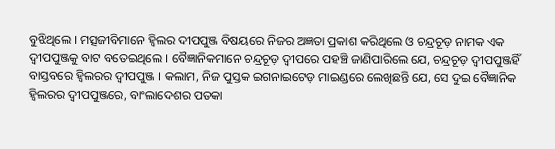ବୁଝିଥିଲେ । ମତ୍ସଜୀବିମାନେ ହ୍ୱିଲର ଦୀପପୁଞ୍ଜ ବିଷୟରେ ନିଜର ଅଜ୍ଞତା ପ୍ରକାଶ କରିଥିଲେ ଓ ଚନ୍ଦ୍ରଚୂଡ଼ ନାମକ ଏକ ଦ୍ୱୀପପୁଞ୍ଜକୁ ବାଟ ବତେଇଥିଲେ । ବୈଜ୍ଞାନିକମାନେ ଚନ୍ଦ୍ରଚୂଡ଼ ଦ୍ୱୀପରେ ପହଞ୍ଚି ଜାଣିପାରିଲେ ଯେ, ଚନ୍ଦ୍ରଚୂଡ଼ ଦ୍ୱୀପପୁଞ୍ଜହିଁ ବାସ୍ତବରେ ହ୍ୱିଲରର ଦ୍ୱୀପପୁଞ୍ଜ । କଲାମ, ନିଜ ପୁସ୍ତକ ଇଗନାଇଟେଡ଼ ମାଇଣ୍ଡରେ ଲେଖିଛନ୍ତି ଯେ, ସେ ଦୁଇ ବୈଜ୍ଞାନିକ ହ୍ୱିଲରର ଦ୍ୱୀପପୁଞ୍ଜରେ, ବାଂଲାଦେଶର ପତକା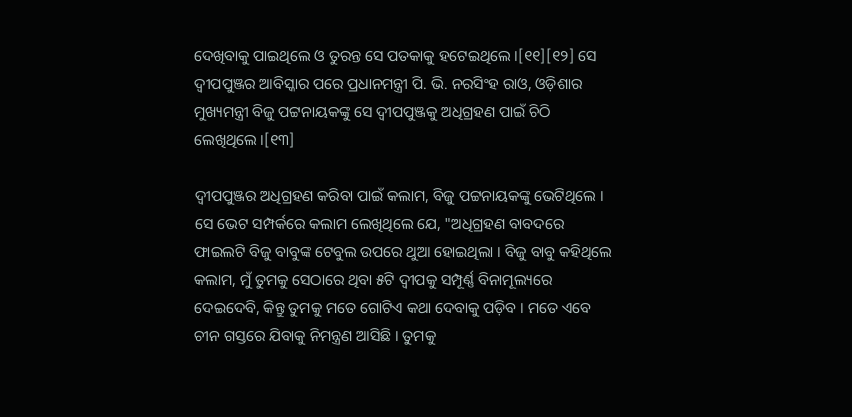ଦେଖିବାକୁ ପାଇଥିଲେ ଓ ତୁରନ୍ତ ସେ ପତକାକୁ ହଟେଇଥିଲେ ।[୧୧][୧୨] ସେ ଦ୍ୱୀପପୁଞ୍ଜର ଆବିସ୍କାର ପରେ ପ୍ରଧାନମନ୍ତ୍ରୀ ପି. ଭି. ନରସିଂହ ରାଓ, ଓଡ଼ିଶାର ମୁଖ୍ୟମନ୍ତ୍ରୀ ବିଜୁ ପଟ୍ଟନାୟକଙ୍କୁ ସେ ଦ୍ୱୀପପୁଞ୍ଜକୁ ଅଧିଗ୍ରହଣ ପାଇଁ ଚିଠି ଲେଖିଥିଲେ ।[୧୩]

ଦ୍ୱୀପପୁଞ୍ଜର ଅଧିଗ୍ରହଣ କରିବା ପାଇଁ କଲାମ, ବିଜୁ ପଟ୍ଟନାୟକଙ୍କୁ ଭେଟିଥିଲେ । ସେ ଭେଟ ସମ୍ପର୍କରେ କଲାମ ଲେଖିଥିଲେ ଯେ, "ଅଧିଗ୍ରହଣ ବାବଦରେ ଫାଇଲଟି ବିଜୁ ବାବୁଙ୍କ ଟେବୁଲ ଉପରେ ଥୁଆ ହୋଇଥିଲା । ବିଜୁ ବାବୁ କହିଥିଲେ କଲାମ, ମୁଁ ତୁମକୁ ସେଠାରେ ଥିବା ୫ଟି ଦ୍ୱୀପକୁ ସମ୍ପୂର୍ଣ୍ଣ ବିନାମୂଲ୍ୟରେ ଦେଇଦେବି, କିନ୍ତୁ ତୁମକୁ ମତେ ଗୋଟିଏ କଥା ଦେବାକୁ ପଡ଼ିବ । ମତେ ଏବେ ଚୀନ ଗସ୍ତରେ ଯିବାକୁ ନିମନ୍ତ୍ରଣ ଆସିଛି । ତୁମକୁ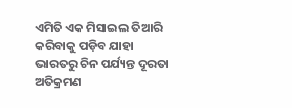ଏମିତି ଏକ ମିସାଇଲ ତିଆରି କରିବାକୁ ପଡ଼ିବ ଯାହା ଭାରତରୁ ଚିନ ପର୍ଯ୍ୟନ୍ତ ଦୂରତା ଅତିକ୍ରମଣ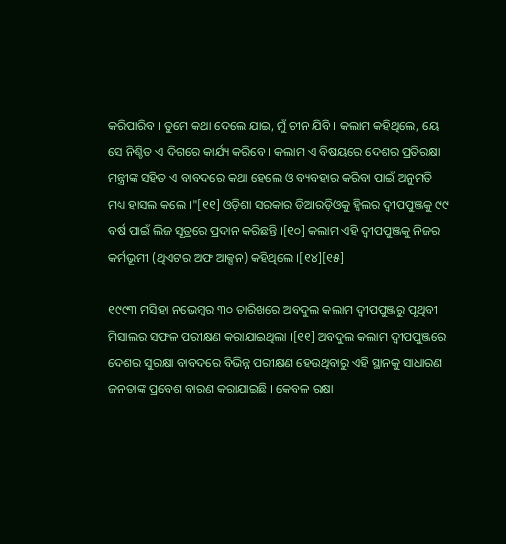କରିପାରିବ । ତୁମେ କଥା ଦେଲେ ଯାଇ, ମୁଁ ଚୀନ ଯିବି । କଲାମ କହିଥିଲେ, ୟେ ସେ ନିଶ୍ଚିତ ଏ ଦିଗରେ କାର୍ଯ୍ୟ କରିବେ । କଲାମ ଏ ବିଷୟରେ ଦେଶର ପ୍ରତିରକ୍ଷା ମନ୍ତ୍ରୀଙ୍କ ସହିତ ଏ ବାବଦରେ କଥା ହେଲେ ଓ ବ୍ୟବହାର କରିବା ପାଇଁ ଅନୁମତି ମଧ୍ୟ ହାସଲ କଲେ ।"[୧୧] ଓଡ଼ିଶା ସରକାର ଡିଆରଡ଼ିଓକୁ ହ୍ୱିଲର ଦ୍ୱୀପପୁଞ୍ଜକୁ ୯୯ ବର୍ଷ ପାଇଁ ଲିଜ ସୂତ୍ରରେ ପ୍ରଦାନ କରିଛନ୍ତି ।[୧୦] କଲାମ ଏହି ଦ୍ୱୀପପୁଞ୍ଜକୁ ନିଜର କର୍ମଭୂମୀ (ଥିଏଟର ଅଫ ଆକ୍ସନ) କହିଥିଲେ ।[୧୪][୧୫]

୧୯୯୩ ମସିହା ନଭେମ୍ବର ୩୦ ତାରିଖରେ ଅବଦୁଲ କଲାମ ଦ୍ୱୀପପୁଞ୍ଜରୁ ପୃଥିବୀ ମିସାଲର ସଫଳ ପରୀକ୍ଷଣ କରାଯାଇଥିଲା ।[୧୧] ଅବଦୁଲ କଲାମ ଦ୍ୱୀପପୁଞ୍ଜରେ ଦେଶର ସୁରକ୍ଷା ବାବଦରେ ବିଭିନ୍ନ ପରୀକ୍ଷଣ ହେଉଥିବାରୁ ଏହି ସ୍ଥାନକୁ ସାଧାରଣ ଜନତାଙ୍କ ପ୍ରବେଶ ବାରଣ କରାଯାଇଛି । କେବଳ ରକ୍ଷା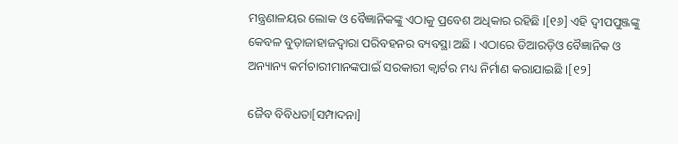ମନ୍ତ୍ରଣାଳୟର ଲୋକ ଓ ବୈଜ୍ଞାନିକଙ୍କୁ ଏଠାକୁ ପ୍ରବେଶ ଅଧିକାର ରହିଛି ।[୧୬] ଏହି ଦ୍ୱୀପପୁଞ୍ଜଙ୍କୁ କେବଳ ବୁଡ଼ାଜାହାଜଦ୍ୱାରା ପରିବହନର ବ୍ୟବସ୍ଥା ଅଛି । ଏଠାରେ ଡିଆରଡ଼ିଓ ବୈଜ୍ଞାନିକ ଓ ଅନ୍ୟାନ୍ୟ କର୍ମଚାରୀମାନଙ୍କପାଇଁ ସରକାରୀ କ୍ୱାର୍ଟର ମଧ୍ୟ ନିର୍ମାଣ କରାଯାଇଛି ।[୧୨]

ଜୈବ ବିବିଧତା[ସମ୍ପାଦନା]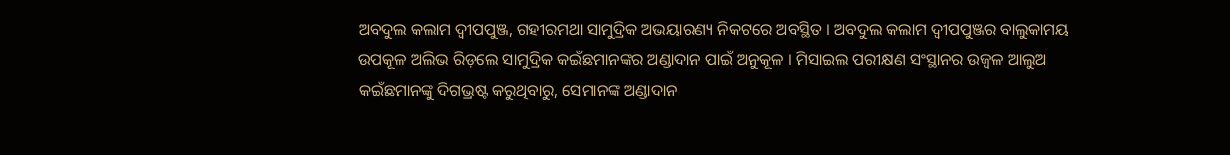ଅବଦୁଲ କଲାମ ଦ୍ୱୀପପୁଞ୍ଜ, ଗହୀରମଥା ସାମୁଦ୍ରିକ ଅଭୟାରଣ୍ୟ ନିକଟରେ ଅବସ୍ଥିତ । ଅବଦୁଲ କଲାମ ଦ୍ୱୀପପୁଞ୍ଜର ବାଲୁକାମୟ ଉପକୂଳ ଅଲିଭ ରିଡ଼ଲେ ସାମୁଦ୍ରିକ କଇଁଛମାନଙ୍କର ଅଣ୍ଡାଦାନ ପାଇଁ ଅନୁକୂଳ । ମିସାଇଲ ପରୀକ୍ଷଣ ସଂସ୍ଥାନର ଉଜ୍ୱଳ ଆଲୁଅ କଇଁଛମାନଙ୍କୁ ଦିଗଭ୍ରଷ୍ଟ କରୁଥିବାରୁ, ସେମାନଙ୍କ ଅଣ୍ଡାଦାନ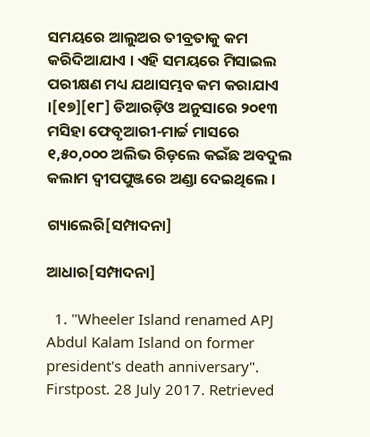ସମୟରେ ଆଲୁଅର ତୀବ୍ରତାକୁ କମ କରିଦିଆଯାଏ । ଏହି ସମୟରେ ମିସାଇଲ ପରୀକ୍ଷଣ ମଧ୍ୟ ଯଥାସମ୍ଭବ କମ କରାଯାଏ ।[୧୭][୧୮] ଡିଆରଡ଼ିଓ ଅନୁସାରେ ୨୦୧୩ ମସିହା ଫେବୃଆରୀ-ମାର୍ଚ୍ଚ ମାସରେ ୧,୫୦,୦୦୦ ଅଲିଭ ରିଡ଼ଲେ କଇଁଛ ଅବଦୁଲ କଲାମ ଦ୍ୱୀପପୁଞ୍ଜରେ ଅଣ୍ଡା ଦେଇଥିଲେ ।

ଗ୍ୟାଲେରି[ସମ୍ପାଦନା]

ଆଧାର[ସମ୍ପାଦନା]

  1. "Wheeler Island renamed APJ Abdul Kalam Island on former president's death anniversary". Firstpost. 28 July 2017. Retrieved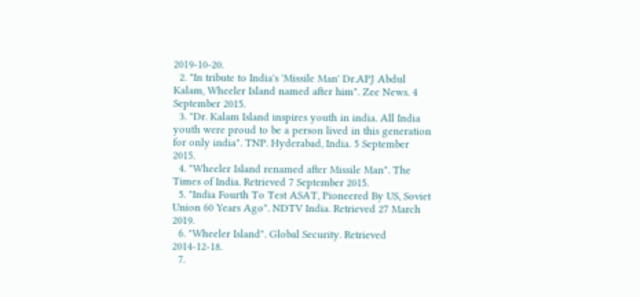2019-10-20.
  2. "In tribute to India's 'Missile Man' Dr.APJ Abdul Kalam, Wheeler Island named after him". Zee News. 4 September 2015.
  3. "Dr. Kalam Island inspires youth in india. All India youth were proud to be a person lived in this generation for only india". TNP. Hyderabad, India. 5 September 2015.
  4. "Wheeler Island renamed after Missile Man". The Times of India. Retrieved 7 September 2015.
  5. "India Fourth To Test ASAT, Pioneered By US, Soviet Union 60 Years Ago". NDTV India. Retrieved 27 March 2019.
  6. "Wheeler Island". Global Security. Retrieved 2014-12-18.
  7.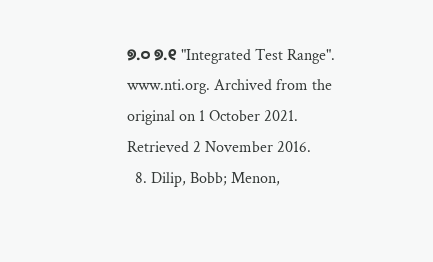୭.୦ ୭.୧ "Integrated Test Range". www.nti.org. Archived from the original on 1 October 2021. Retrieved 2 November 2016.
  8. Dilip, Bobb; Menon,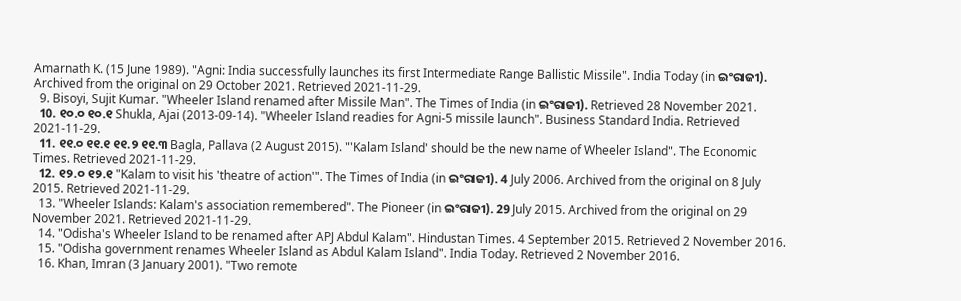Amarnath K. (15 June 1989). "Agni: India successfully launches its first Intermediate Range Ballistic Missile". India Today (in ଇଂରାଜୀ). Archived from the original on 29 October 2021. Retrieved 2021-11-29.
  9. Bisoyi, Sujit Kumar. "Wheeler Island renamed after Missile Man". The Times of India (in ଇଂରାଜୀ). Retrieved 28 November 2021.
  10. ୧୦.୦ ୧୦.୧ Shukla, Ajai (2013-09-14). "Wheeler Island readies for Agni-5 missile launch". Business Standard India. Retrieved 2021-11-29.
  11. ୧୧.୦ ୧୧.୧ ୧୧.୨ ୧୧.୩ Bagla, Pallava (2 August 2015). "'Kalam Island' should be the new name of Wheeler Island". The Economic Times. Retrieved 2021-11-29.
  12. ୧୨.୦ ୧୨.୧ "Kalam to visit his 'theatre of action'". The Times of India (in ଇଂରାଜୀ). 4 July 2006. Archived from the original on 8 July 2015. Retrieved 2021-11-29.
  13. "Wheeler Islands: Kalam's association remembered". The Pioneer (in ଇଂରାଜୀ). 29 July 2015. Archived from the original on 29 November 2021. Retrieved 2021-11-29.
  14. "Odisha's Wheeler Island to be renamed after APJ Abdul Kalam". Hindustan Times. 4 September 2015. Retrieved 2 November 2016.
  15. "Odisha government renames Wheeler Island as Abdul Kalam Island". India Today. Retrieved 2 November 2016.
  16. Khan, Imran (3 January 2001). "Two remote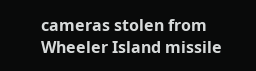cameras stolen from Wheeler Island missile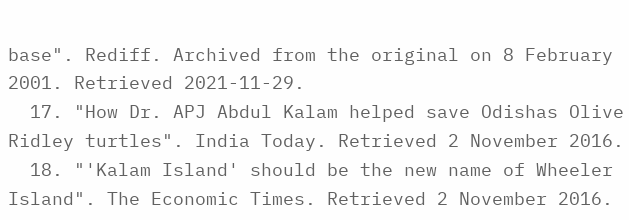base". Rediff. Archived from the original on 8 February 2001. Retrieved 2021-11-29.
  17. "How Dr. APJ Abdul Kalam helped save Odishas Olive Ridley turtles". India Today. Retrieved 2 November 2016.
  18. "'Kalam Island' should be the new name of Wheeler Island". The Economic Times. Retrieved 2 November 2016.